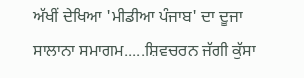ਅੱਖੀਂ ਦੇਖਿਆ 'ਮੀਡੀਆ ਪੰਜਾਬ' ਦਾ ਦੂਜਾ ਸਾਲਾਨਾ ਸਮਾਗਮ.....ਸ਼ਿਵਚਰਨ ਜੱਗੀ ਕੁੱਸਾ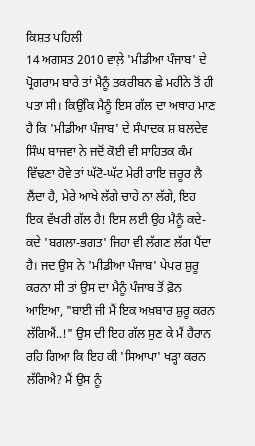ਕਿਸ਼ਤ ਪਹਿਲੀ
14 ਅਗਸਤ 2010 ਵਾਲ਼ੇ 'ਮੀਡੀਆ ਪੰਜਾਬ' ਦੇ ਪ੍ਰੋਗਰਾਮ ਬਾਰੇ ਤਾਂ ਮੈਨੂੰ ਤਕਰੀਬਨ ਛੇ ਮਹੀਨੇ ਤੋਂ ਹੀ ਪਤਾ ਸੀ। ਕਿਉਂਕਿ ਮੈਨੂੰ ਇਸ ਗੱਲ ਦਾ ਅਥਾਹ ਮਾਣ ਹੈ ਕਿ 'ਮੀਡੀਆ ਪੰਜਾਬ' ਦੇ ਸੰਪਾਦਕ ਸ਼ ਬਲਦੇਵ ਸਿੰਘ ਬਾਜਵਾ ਨੇ ਜਦੋਂ ਕੋਈ ਵੀ ਸਾਹਿਤਕ ਕੰਮ ਵਿੱਢਣਾ ਹੋਵੇ ਤਾਂ ਘੱਟੋ-ਘੱਟ ਮੇਰੀ ਰਾਇ ਜ਼ਰੂਰ ਲੈ ਲੈਂਦਾ ਹੈ, ਮੇਰੇ ਆਖੇ ਲੱਗੇ ਚਾਹੇ ਨਾ ਲੱਗੇ, ਇਹ ਇਕ ਵੱਖਰੀ ਗੱਲ ਹੈ! ਇਸ ਲਈ ਉਹ ਮੈਨੂੰ ਕਦੇ-ਕਦੇ 'ਬਗਲਾ-ਭਗਤ' ਜਿਹਾ ਵੀ ਲੱਗਣ ਲੱਗ ਪੈਂਦਾ ਹੈ। ਜਦ ਉਸ ਨੇ 'ਮੀਡੀਆ ਪੰਜਾਬ' ਪੇਪਰ ਸ਼ੁਰੂ ਕਰਨਾ ਸੀ ਤਾਂ ਉਸ ਦਾ ਮੈਨੂੰ ਪੰਜਾਬ ਤੋਂ ਫ਼ੋਨ ਆਇਆ, "ਬਾਈ ਜੀ ਮੈਂ ਇਕ ਅਖ਼ਬਾਰ ਸ਼ੁਰੂ ਕਰਨ ਲੱਗਿਐਂ..!" ਉਸ ਦੀ ਇਹ ਗੱਲ ਸੁਣ ਕੇ ਮੈਂ ਹੈਰਾਨ ਰਹਿ ਗਿਆ ਕਿ ਇਹ ਕੀ 'ਸਿਆਪਾ' ਖੜ੍ਹਾ ਕਰਨ ਲੱਗਿਐ? ਮੈਂ ਉਸ ਨੂੰ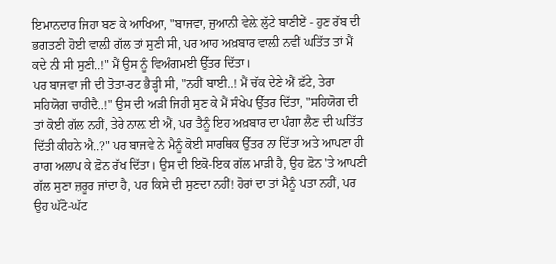ਇਮਾਨਦਾਰ ਜਿਹਾ ਬਣ ਕੇ ਆਖਿਆ, "ਬਾਜਵਾ, ਜੁਆਨੀ ਵੇਲ਼ੇ ਲੁੱਟੇ ਬਾਣੀਏਂ - ਹੁਣ ਰੱਬ ਦੀ ਭਗਤਣੀ ਹੋਈ ਵਾਲ਼ੀ ਗੱਲ ਤਾਂ ਸੁਣੀ ਸੀ, ਪਰ ਆਹ ਅਖ਼ਬਾਰ ਵਾਲ਼ੀ ਨਵੀਂ ਘਤਿੱਤ ਤਾਂ ਮੈਂ ਕਦੇ ਨੀ ਸੀ ਸੁਣੀ..!" ਮੈਂ ਉਸ ਨੂੰ ਵਿਅੰਗਮਈ ਉੱਤਰ ਦਿੱਤਾ।
ਪਰ ਬਾਜਵਾ ਜੀ ਦੀ ਤੋਤਾ-ਰਟ ਭੈੜ੍ਹੀ ਸੀ, "ਨਹੀਂ ਬਾਈ..! ਮੈਂ ਚੱਕ ਦੇਣੇ ਐਂ ਫ਼ੱਟੇ, ਤੇਰਾ ਸਹਿਯੋਗ ਚਾਹੀਦੈ..!" ਉਸ ਦੀ ਅੜੀ ਜਿਹੀ ਸੁਣ ਕੇ ਮੈਂ ਸੰਖੇਪ ਉੱਤਰ ਦਿੱਤਾ, "ਸਹਿਯੋਗ ਦੀ ਤਾਂ ਕੋਈ ਗੱਲ ਨਹੀਂ, ਤੇਰੇ ਨਾਲ਼ ਈ ਐਂ, ਪਰ ਤੈਨੂੰ ਇਹ ਅਖ਼ਬਾਰ ਦਾ ਪੰਗਾ ਲੈਣ ਦੀ ਘਤਿੱਤ ਦਿੱਤੀ ਕੀਹਨੇ ਐ..?" ਪਰ ਬਾਜਵੇ ਨੇ ਮੈਨੂੰ ਕੋਈ ਸਾਰਥਿਕ ਉੱਤਰ ਨਾ ਦਿੱਤਾ ਅਤੇ ਆਪਣਾ ਹੀ ਰਾਗ ਅਲਾਪ ਕੇ ਫ਼ੋਨ ਰੱਖ ਦਿੱਤਾ। ਉਸ ਦੀ ਇਕੋ-ਇਕ ਗੱਲ ਮਾੜੀ ਹੈ, ਉਹ ਫ਼ੋਨ 'ਤੇ ਆਪਣੀ ਗੱਲ ਸੁਣਾ ਜ਼ਰੂਰ ਜਾਂਦਾ ਹੈ, ਪਰ ਕਿਸੇ ਦੀ ਸੁਣਦਾ ਨਹੀਂ! ਹੋਰਾਂ ਦਾ ਤਾਂ ਮੈਨੂੰ ਪਤਾ ਨਹੀਂ, ਪਰ ਉਹ ਘੱਟੋ-ਘੱਟ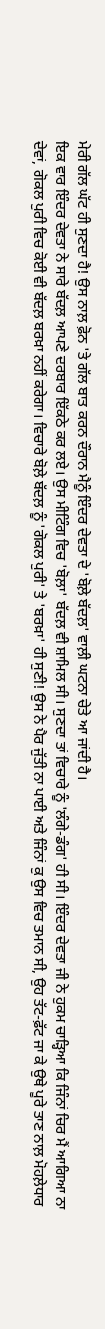ਮੇਰੀ ਗੱਲ ਘੱਟ ਹੀ ਸੁਣਦਾ ਹੈ! ਉਸ ਨਾਲ਼ ਫ਼ੋਨ 'ਤੇ ਗੱਲ ਬਾਤ ਕਰਨ ਦੌਰਾਨ ਮੈਨੂੰ ਇੰਦਰ ਦੇਵਤਾ ਦੇ 'ਬੋਲ਼ੇ ਬੱਦਲ਼' ਵਾਲ਼ੀ ਘਟਨਾ ਚੇਤੇ ਆ ਜਾਂਦੀ ਹੈ।
ਇਕ ਵਾਰ ਇੰਦਰ ਦੇਵਤਾ ਨੇ ਸਾਰੇ ਬੱਦਲ਼ ਆਪਣੇ ਦਰਬਾਰ ਇੱਕਠੇ ਕਰ ਲਏ। ਉਸ ਮੀਟਿੰਗ ਵਿਚ 'ਬੋਲ਼ਾ' ਬੱਦਲ਼ ਵੀ ਸ਼ਾਮਿਲ ਸੀ। ਸੁਣਦਾ ਤਾਂ ਵਿਚਾਰੇ ਨੂੰ 'ਲੰਗੇ-ਡੰਗ' ਹੀ ਸੀ। ਇੰਦਰ ਦੇਵਤਾ ਜੀ ਨੇ ਹੁਕਮ ਚਾੜ੍ਹਿਆ ਕਿ ਜਿੰਨਾਂ ਚਿਰ ਮੈਂ ਆਗਿਆ ਨਾ ਦੇਵਾਂ, ਗੋਕਲ ਪੁਰੀ ਵਿਚ ਕੋਈ ਵੀ ਬੱਦਲ਼ ਬਰਖ਼ਾ ਨਹੀਂ ਕਰੇਗਾ। ਵਿਚਾਰੇ ਬੋਲ਼ੇ ਬੱਦਲ਼ ਨੂੰ 'ਗੋਕਲ ਪੁਰੀ' ਤੇ 'ਬਰਖ਼ਾ' ਹੀ ਸੁਣੀ! ਉਸ ਨੇ ਪੈਰ ਜੁੱਤੀ ਨਾ ਪਾਈ ਅਤੇ ਜਿੰਨਾਂ ਕੁ ਉਸ ਵਿਚ ਤਮਾਨ ਸੀ, ਉਹ ਤੱਟ-ਫ਼ੱਟ ਜਾ ਕੇ ਉਥੇ ਪੂਰੇ ਤਾਣ ਨਾਲ਼ ਮੋਹਲ਼ੇਧਾਰ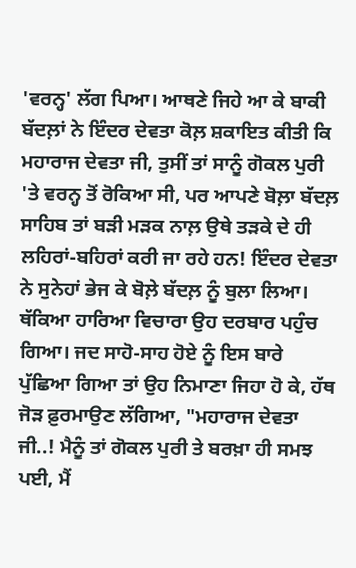'ਵਰਨ੍ਹ' ਲੱਗ ਪਿਆ। ਆਥਣੇ ਜਿਹੇ ਆ ਕੇ ਬਾਕੀ ਬੱਦਲ਼ਾਂ ਨੇ ਇੰਦਰ ਦੇਵਤਾ ਕੋਲ਼ ਸ਼ਕਾਇਤ ਕੀਤੀ ਕਿ ਮਹਾਰਾਜ ਦੇਵਤਾ ਜੀ, ਤੁਸੀਂ ਤਾਂ ਸਾਨੂੰ ਗੋਕਲ ਪੁਰੀ 'ਤੇ ਵਰਨ੍ਹ ਤੋਂ ਰੋਕਿਆ ਸੀ, ਪਰ ਆਪਣੇ ਬੋਲ਼ਾ ਬੱਦਲ਼ ਸਾਹਿਬ ਤਾਂ ਬੜੀ ਮੜਕ ਨਾਲ਼ ਉਥੇ ਤੜਕੇ ਦੇ ਹੀ ਲਹਿਰਾਂ-ਬਹਿਰਾਂ ਕਰੀ ਜਾ ਰਹੇ ਹਨ! ਇੰਦਰ ਦੇਵਤਾ ਨੇ ਸੁਨੇਹਾਂ ਭੇਜ ਕੇ ਬੋਲ਼ੇ ਬੱਦਲ਼ ਨੂੰ ਬੁਲਾ ਲਿਆ। ਥੱਕਿਆ ਹਾਰਿਆ ਵਿਚਾਰਾ ਉਹ ਦਰਬਾਰ ਪਹੁੰਚ ਗਿਆ। ਜਦ ਸਾਹੋ-ਸਾਹ ਹੋਏ ਨੂੰ ਇਸ ਬਾਰੇ ਪੁੱਛਿਆ ਗਿਆ ਤਾਂ ਉਹ ਨਿਮਾਣਾ ਜਿਹਾ ਹੋ ਕੇ, ਹੱਥ ਜੋੜ ਫ਼ੁਰਮਾਉਣ ਲੱਗਿਆ, "ਮਹਾਰਾਜ ਦੇਵਤਾ ਜੀ..! ਮੈਨੂੰ ਤਾਂ ਗੋਕਲ ਪੁਰੀ ਤੇ ਬਰਖ਼ਾ ਹੀ ਸਮਝ ਪਈ, ਮੈਂ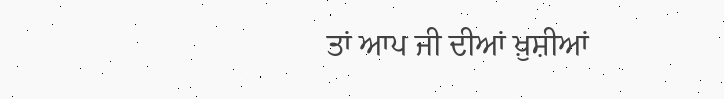ਤਾਂ ਆਪ ਜੀ ਦੀਆਂ ਖ਼ੁਸ਼ੀਆਂ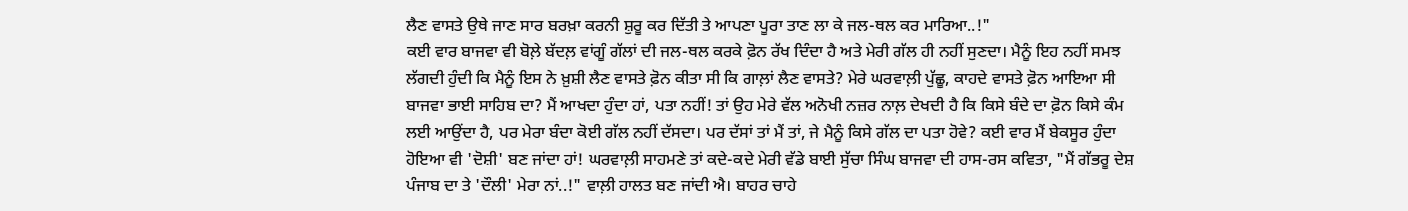ਲੈਣ ਵਾਸਤੇ ਉਥੇ ਜਾਣ ਸਾਰ ਬਰਖ਼ਾ ਕਰਨੀ ਸ਼ੁਰੂ ਕਰ ਦਿੱਤੀ ਤੇ ਆਪਣਾ ਪੂਰਾ ਤਾਣ ਲਾ ਕੇ ਜਲ-ਥਲ ਕਰ ਮਾਰਿਆ..!"
ਕਈ ਵਾਰ ਬਾਜਵਾ ਵੀ ਬੋਲ਼ੇ ਬੱਦਲ਼ ਵਾਂਗੂੰ ਗੱਲਾਂ ਦੀ ਜਲ-ਥਲ ਕਰਕੇ ਫ਼ੋਨ ਰੱਖ ਦਿੰਦਾ ਹੈ ਅਤੇ ਮੇਰੀ ਗੱਲ ਹੀ ਨਹੀਂ ਸੁਣਦਾ। ਮੈਨੂੰ ਇਹ ਨਹੀਂ ਸਮਝ ਲੱਗਦੀ ਹੁੰਦੀ ਕਿ ਮੈਨੂੰ ਇਸ ਨੇ ਖ਼ੁਸ਼ੀ ਲੈਣ ਵਾਸਤੇ ਫ਼ੋਨ ਕੀਤਾ ਸੀ ਕਿ ਗਾਲ਼ਾਂ ਲੈਣ ਵਾਸਤੇ? ਮੇਰੇ ਘਰਵਾਲ਼ੀ ਪੁੱਛੂ, ਕਾਹਦੇ ਵਾਸਤੇ ਫ਼ੋਨ ਆਇਆ ਸੀ ਬਾਜਵਾ ਭਾਈ ਸਾਹਿਬ ਦਾ? ਮੈਂ ਆਖਦਾ ਹੁੰਦਾ ਹਾਂ, ਪਤਾ ਨਹੀਂ! ਤਾਂ ਉਹ ਮੇਰੇ ਵੱਲ ਅਨੋਖੀ ਨਜ਼ਰ ਨਾਲ਼ ਦੇਖਦੀ ਹੈ ਕਿ ਕਿਸੇ ਬੰਦੇ ਦਾ ਫ਼ੋਨ ਕਿਸੇ ਕੰਮ ਲਈ ਆਉਂਦਾ ਹੈ, ਪਰ ਮੇਰਾ ਬੰਦਾ ਕੋਈ ਗੱਲ ਨਹੀਂ ਦੱਸਦਾ। ਪਰ ਦੱਸਾਂ ਤਾਂ ਮੈਂ ਤਾਂ, ਜੇ ਮੈਨੂੰ ਕਿਸੇ ਗੱਲ ਦਾ ਪਤਾ ਹੋਵੇ? ਕਈ ਵਾਰ ਮੈਂ ਬੇਕਸੂਰ ਹੁੰਦਾ ਹੋਇਆ ਵੀ 'ਦੋਸ਼ੀ' ਬਣ ਜਾਂਦਾ ਹਾਂ! ਘਰਵਾਲ਼ੀ ਸਾਹਮਣੇ ਤਾਂ ਕਦੇ-ਕਦੇ ਮੇਰੀ ਵੱਡੇ ਬਾਈ ਸੁੱਚਾ ਸਿੰਘ ਬਾਜਵਾ ਦੀ ਹਾਸ-ਰਸ ਕਵਿਤਾ, "ਮੈਂ ਗੱਭਰੂ ਦੇਸ਼ ਪੰਜਾਬ ਦਾ ਤੇ 'ਦੌਲੀ' ਮੇਰਾ ਨਾਂ..!" ਵਾਲ਼ੀ ਹਾਲਤ ਬਣ ਜਾਂਦੀ ਐ। ਬਾਹਰ ਚਾਹੇ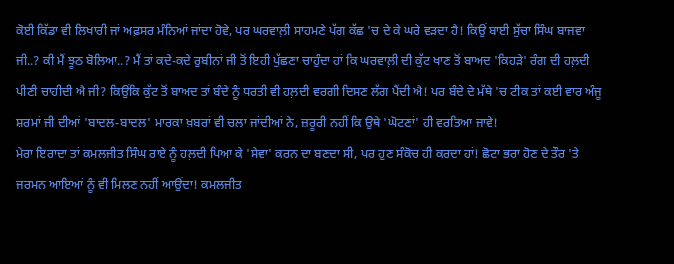ਕੋਈ ਕਿੱਡਾ ਵੀ ਲਿਖਾਰੀ ਜਾਂ ਅਫ਼ਸਰ ਮੰਨਿਆਂ ਜਾਂਦਾ ਹੋਵੇ, ਪਰ ਘਰਵਾਲ਼ੀ ਸਾਹਮਣੇ ਪੱਗ ਕੱਛ 'ਚ ਦੇ ਕੇ ਘਰੇ ਵੜਦਾ ਹੈ! ਕਿਉਂ ਬਾਈ ਸੁੱਚਾ ਸਿੰਘ ਬਾਜਵਾ ਜੀ..? ਕੀ ਮੈਂ ਝੂਠ ਬੋਲਿਆ..? ਮੈਂ ਤਾਂ ਕਦੇ-ਕਦੇ ਰੁਬੀਨਾਂ ਜੀ ਤੋਂ ਇਹੀ ਪੁੱਛਣਾ ਚਾਹੁੰਦਾ ਹਾਂ ਕਿ ਘਰਵਾਲ਼ੀ ਦੀ ਕੁੱਟ ਖਾਣ ਤੋਂ ਬਾਅਦ 'ਕਿਹੜੇ' ਰੰਗ ਦੀ ਹਲ਼ਦੀ ਪੀਣੀ ਚਾਹੀਦੀ ਐ ਜੀ? ਕਿਉਂਕਿ ਕੁੱਟ ਤੋਂ ਬਾਅਦ ਤਾਂ ਬੰਦੇ ਨੂੰ ਧਰਤੀ ਵੀ ਹਲ਼ਦੀ ਵਰਗੀ ਦਿਸਣ ਲੱਗ ਪੈਂਦੀ ਐ! ਪਰ ਬੰਦੇ ਦੇ ਮੱਥੇ 'ਚ ਟੀਕ ਤਾਂ ਕਈ ਵਾਰ ਅੰਜੂ ਸ਼ਰਮਾਂ ਜੀ ਦੀਆਂ 'ਬਾਦਲ-ਬਾਦਲ' ਮਾਰਕਾ ਖ਼ਬਰਾਂ ਵੀ ਚਲਾ ਜਾਂਦੀਆਂ ਨੇ, ਜ਼ਰੂਰੀ ਨਹੀਂ ਕਿ ਉਥੇ 'ਘੋਟਣਾਂ' ਹੀ ਵਰਤਿਆ ਜਾਵੇ!
ਮੇਰਾ ਇਰਾਦਾ ਤਾਂ ਕਮਲਜੀਤ ਸਿੰਘ ਰਾਏ ਨੂੰ ਹਲ਼ਦੀ ਪਿਆ ਕੇ 'ਸੇਵਾ' ਕਰਨ ਦਾ ਬਣਦਾ ਸੀ, ਪਰ ਹੁਣ ਸੰਕੋਚ ਹੀ ਕਰਦਾ ਹਾਂ! ਛੋਟਾ ਭਰਾ ਹੋਣ ਦੇ ਤੌਰ 'ਤੇ ਜਰਮਨ ਆਇਆਂ ਨੂੰ ਵੀ ਮਿਲਣ ਨਹੀਂ ਆਉਂਦਾ! ਕਮਲਜੀਤ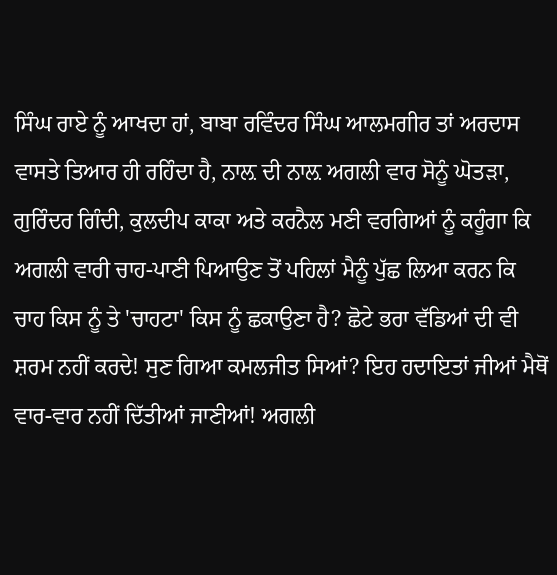ਸਿੰਘ ਰਾਏ ਨੂੰ ਆਖਦਾ ਹਾਂ, ਬਾਬਾ ਰਵਿੰਦਰ ਸਿੰਘ ਆਲਮਗੀਰ ਤਾਂ ਅਰਦਾਸ ਵਾਸਤੇ ਤਿਆਰ ਹੀ ਰਹਿੰਦਾ ਹੈ, ਨਾਲ਼ ਦੀ ਨਾਲ਼ ਅਗਲੀ ਵਾਰ ਸੋਨੂੰ ਘੋਤੜਾ, ਗੁਰਿੰਦਰ ਗਿੰਦੀ, ਕੁਲਦੀਪ ਕਾਕਾ ਅਤੇ ਕਰਨੈਲ ਮਣੀ ਵਰਗਿਆਂ ਨੂੰ ਕਹੂੰਗਾ ਕਿ ਅਗਲੀ ਵਾਰੀ ਚਾਹ-ਪਾਣੀ ਪਿਆਉਣ ਤੋਂ ਪਹਿਲਾਂ ਮੈਨੂੰ ਪੁੱਛ ਲਿਆ ਕਰਨ ਕਿ ਚਾਹ ਕਿਸ ਨੂੰ ਤੇ 'ਚਾਹਟਾ' ਕਿਸ ਨੂੰ ਛਕਾਉਣਾ ਹੈ? ਛੋਟੇ ਭਰਾ ਵੱਡਿਆਂ ਦੀ ਵੀ ਸ਼ਰਮ ਨਹੀਂ ਕਰਦੇ! ਸੁਣ ਗਿਆ ਕਮਲਜੀਤ ਸਿਆਂ? ਇਹ ਹਦਾਇਤਾਂ ਜੀਆਂ ਮੈਥੋਂ ਵਾਰ-ਵਾਰ ਨਹੀਂ ਦਿੱਤੀਆਂ ਜਾਣੀਆਂ! ਅਗਲੀ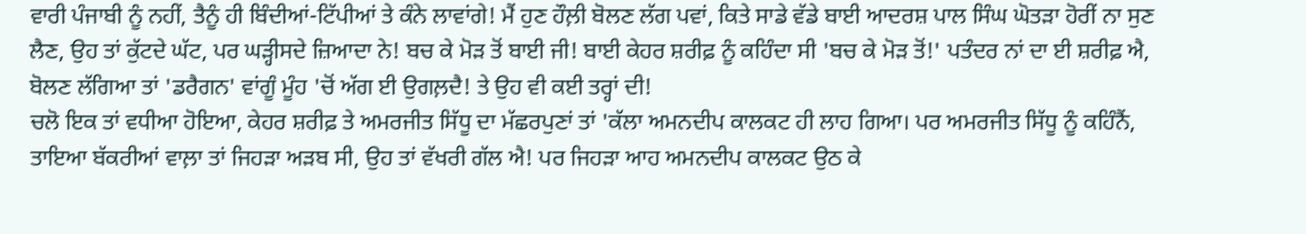ਵਾਰੀ ਪੰਜਾਬੀ ਨੂੰ ਨਹੀਂ, ਤੈਨੂੰ ਹੀ ਬਿੰਦੀਆਂ-ਟਿੱਪੀਆਂ ਤੇ ਕੰਨੇ ਲਾਵਾਂਗੇ! ਮੈਂ ਹੁਣ ਹੌਲ਼ੀ ਬੋਲਣ ਲੱਗ ਪਵਾਂ, ਕਿਤੇ ਸਾਡੇ ਵੱਡੇ ਬਾਈ ਆਦਰਸ਼ ਪਾਲ ਸਿੰਘ ਘੋਤੜਾ ਹੋਰੀਂ ਨਾ ਸੁਣ ਲੈਣ, ਉਹ ਤਾਂ ਕੁੱਟਦੇ ਘੱਟ, ਪਰ ਘੜ੍ਹੀਸਦੇ ਜ਼ਿਆਦਾ ਨੇ! ਬਚ ਕੇ ਮੋੜ ਤੋਂ ਬਾਈ ਜੀ! ਬਾਈ ਕੇਹਰ ਸ਼ਰੀਫ਼ ਨੂੰ ਕਹਿੰਦਾ ਸੀ 'ਬਚ ਕੇ ਮੋੜ ਤੋਂ!' ਪਤੰਦਰ ਨਾਂ ਦਾ ਈ ਸ਼ਰੀਫ਼ ਐ, ਬੋਲਣ ਲੱਗਿਆ ਤਾਂ 'ਡਰੈਗਨ' ਵਾਂਗੂੰ ਮੂੰਹ 'ਚੋਂ ਅੱਗ ਈ ਉਗਲ਼ਦੈ! ਤੇ ਉਹ ਵੀ ਕਈ ਤਰ੍ਹਾਂ ਦੀ!
ਚਲੋ ਇਕ ਤਾਂ ਵਧੀਆ ਹੋਇਆ, ਕੇਹਰ ਸ਼ਰੀਫ਼ ਤੇ ਅਮਰਜੀਤ ਸਿੱਧੂ ਦਾ ਮੱਛਰਪੁਣਾਂ ਤਾਂ 'ਕੱਲਾ ਅਮਨਦੀਪ ਕਾਲਕਟ ਹੀ ਲਾਹ ਗਿਆ। ਪਰ ਅਮਰਜੀਤ ਸਿੱਧੂ ਨੂੰ ਕਹਿੰਨੈਂ, ਤਾਇਆ ਬੱਕਰੀਆਂ ਵਾਲ਼ਾ ਤਾਂ ਜਿਹੜਾ ਅੜਬ ਸੀ, ਉਹ ਤਾਂ ਵੱਖਰੀ ਗੱਲ ਐ! ਪਰ ਜਿਹੜਾ ਆਹ ਅਮਨਦੀਪ ਕਾਲਕਟ ਉਠ ਕੇ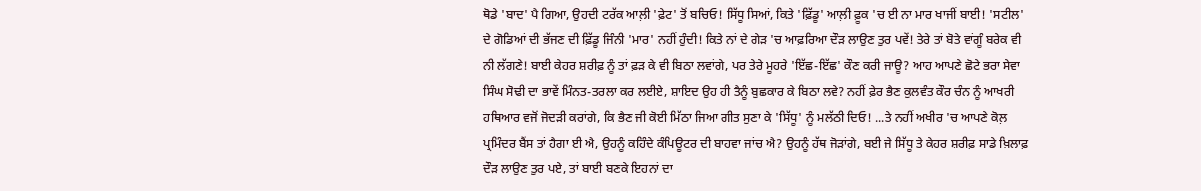ਥੋਡੇ 'ਬਾਦ' ਪੈ ਗਿਆ, ਉਹਦੀ ਟਰੱਕ ਆਲ਼ੀ 'ਫ਼ੇਟ' ਤੋਂ ਬਚਿਓ! ਸਿੱਧੂ ਸਿਆਂ, ਕਿਤੇ 'ਫ਼ਿੱਡੂ' ਆਲ਼ੀ ਫ਼ੂਕ 'ਚ ਈ ਨਾ ਮਾਰ ਖਾਜੀਂ ਬਾਈ! 'ਸਟੀਲ' ਦੇ ਗੋਡਿਆਂ ਦੀ ਭੱਜਣ ਦੀ ਫ਼ਿੱਡੂ ਜਿੰਨੀ 'ਮਾਰ' ਨਹੀਂ ਹੁੰਦੀ! ਕਿਤੇ ਨਾਂ ਦੇ ਗੇੜ 'ਚ ਆਫ਼ਰਿਆ ਦੌੜ ਲਾਉਣ ਤੁਰ ਪਵੇਂ! ਤੇਰੇ ਤਾਂ ਬੋਤੇ ਵਾਂਗੂੰ ਬਰੇਕ ਵੀ ਨੀ ਲੱਗਣੇ! ਬਾਈ ਕੇਹਰ ਸ਼ਰੀਫ਼ ਨੂੰ ਤਾਂ ਫ਼ੜ ਕੇ ਵੀ ਬਿਠਾ ਲਵਾਂਗੇ, ਪਰ ਤੇਰੇ ਮੂਹਰੇ 'ਇੱਛ-ਇੱਛ' ਕੌਣ ਕਰੀ ਜਾਊ? ਆਹ ਆਪਣੇ ਛੋਟੇ ਭਰਾ ਸੇਵਾ ਸਿੰਘ ਸੋਢੀ ਦਾ ਭਾਵੇਂ ਮਿੰਨਤ-ਤਰਲਾ ਕਰ ਲਈਏ, ਸ਼ਾਇਦ ਉਹ ਹੀ ਤੈਨੂੰ ਬੁਛਕਾਰ ਕੇ ਬਿਠਾ ਲਵੇ? ਨਹੀਂ ਫ਼ੇਰ ਭੈਣ ਕੁਲਵੰਤ ਕੌਰ ਚੰਨ ਨੂੰ ਆਖਰੀ ਹਥਿਆਰ ਵਜੋਂ ਜੋਦੜੀ ਕਰਾਂਗੇ, ਕਿ ਭੈਣ ਜੀ ਕੋਈ ਮਿੱਠਾ ਜਿਆ ਗੀਤ ਸੁਣਾ ਕੇ 'ਸਿੱਧੂ' ਨੂੰ ਮਲੱਠੀ ਦਿਓ! ...ਤੇ ਨਹੀਂ ਅਖੀਰ 'ਚ ਆਪਣੇ ਕੋਲ਼ ਪ੍ਰਮਿੰਦਰ ਬੈਂਸ ਤਾਂ ਹੈਗਾ ਈ ਐ, ਉਹਨੂੰ ਕਹਿੰਦੇ ਕੰਪਿਊਟਰ ਦੀ ਬਾਹਵਾ ਜਾਂਚ ਐ? ਉਹਨੂੰ ਹੱਥ ਜੋੜਾਂਗੇ, ਬਈ ਜੇ ਸਿੱਧੂ ਤੇ ਕੇਹਰ ਸ਼ਰੀਫ਼ ਸਾਡੇ ਖ਼ਿਲਾਫ਼ ਦੌੜ ਲਾਉਣ ਤੁਰ ਪਏ, ਤਾਂ ਬਾਈ ਬਣਕੇ ਇਹਨਾਂ ਦਾ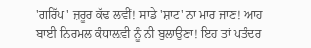'ਗਰਿੱਪ' ਜ਼ਰੂਰ ਕੱਢ ਲਵੀਂ! ਸਾਡੇ 'ਸ਼ਾਟ' ਨਾ ਮਾਰ ਜਾਣ! ਆਹ ਬਾਈ ਨਿਰਮਲ ਕੰਧਾਲ਼ਵੀ ਨੂੰ ਨੀ ਬੁਲਾਉਣਾ! ਇਹ ਤਾਂ ਪਤੰਦਰ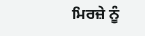ਮਿਰਜ਼ੇ ਨੂੰ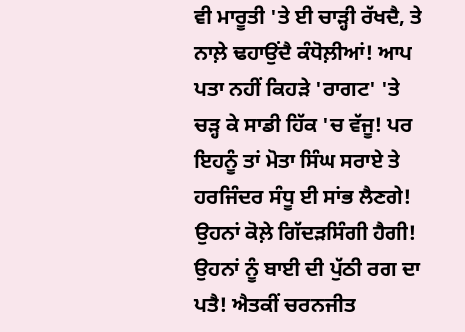ਵੀ ਮਾਰੂਤੀ 'ਤੇ ਈ ਚਾੜ੍ਹੀ ਰੱਖਦੈ, ਤੇ ਨਾਲ਼ੇ ਢਹਾਉਂਦੈ ਕੰਧੋਲ਼ੀਆਂ! ਆਪ ਪਤਾ ਨਹੀਂ ਕਿਹੜੇ 'ਰਾਗਟ' 'ਤੇ ਚੜ੍ਹ ਕੇ ਸਾਡੀ ਹਿੱਕ 'ਚ ਵੱਜੂ! ਪਰ ਇਹਨੂੰ ਤਾਂ ਮੋਤਾ ਸਿੰਘ ਸਰਾਏ ਤੇ ਹਰਜਿੰਦਰ ਸੰਧੂ ਈ ਸਾਂਭ ਲੈਣਗੇ! ਉਹਨਾਂ ਕੋਲ਼ੇ ਗਿੱਦੜਸਿੰਗੀ ਹੈਗੀ! ਉਹਨਾਂ ਨੂੰ ਬਾਈ ਦੀ ਪੁੱਠੀ ਰਗ ਦਾ ਪਤੈ! ਐਤਕੀਂ ਚਰਨਜੀਤ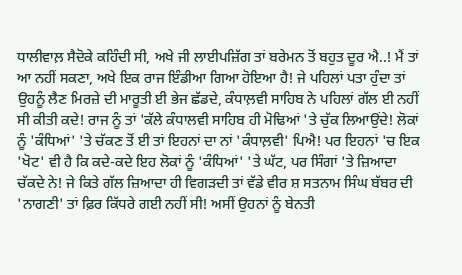ਧਾਲੀਵਾਲ਼ ਸੈਦੋਕੇ ਕਹਿੰਦੀ ਸੀ, ਅਖੇ ਜੀ ਲਾਈਪਜ਼ਿੱਗ ਤਾਂ ਬਰੇਮਨ ਤੋਂ ਬਹੁਤ ਦੂਰ ਐ..! ਮੈਂ ਤਾਂ ਆ ਨਹੀਂ ਸਕਣਾ, ਅਖੇ ਇਕ ਰਾਜ ਇੰਡੀਆ ਗਿਆ ਹੋਇਆ ਹੈ! ਜੇ ਪਹਿਲਾਂ ਪਤਾ ਹੁੰਦਾ ਤਾਂ ਉਹਨੂੰ ਲੈਣ ਮਿਰਜ਼ੇ ਦੀ ਮਾਰੂਤੀ ਈ ਭੇਜ ਛੱਡਦੇ, ਕੰਧਾਲ਼ਵੀ ਸਾਹਿਬ ਨੇ ਪਹਿਲਾਂ ਗੱਲ ਈ ਨਹੀਂ ਸੀ ਕੀਤੀ ਕਦੇ! ਰਾਜ ਨੂੰ ਤਾਂ 'ਕੱਲੇ ਕੰਧਾਲਵੀ ਸਾਹਿਬ ਹੀ ਮੋਢਿਆਂ 'ਤੇ ਚੁੱਕ ਲਿਆਉਂਦੇ! ਲੋਕਾਂ ਨੂੰ 'ਕੰਧਿਆਂ' 'ਤੇ ਚੱਕਣ ਤੋਂ ਈ ਤਾਂ ਇਹਨਾਂ ਦਾ ਨਾਂ 'ਕੰਧਾਲ਼ਵੀ' ਪਿਐ! ਪਰ ਇਹਨਾਂ 'ਚ ਇਕ 'ਖੋਟ' ਵੀ ਹੈ ਕਿ ਕਦੇ-ਕਦੇ ਇਹ ਲੋਕਾਂ ਨੂੰ 'ਕੰਧਿਆਂ' 'ਤੇ ਘੱਟ, ਪਰ ਸਿੰਗਾਂ 'ਤੇ ਜ਼ਿਆਦਾ ਚੱਕਦੇ ਨੇ! ਜੇ ਕਿਤੇ ਗੱਲ ਜ਼ਿਆਦਾ ਹੀ ਵਿਗੜਦੀ ਤਾਂ ਵੱਡੇ ਵੀਰ ਸ਼ ਸਤਨਾਮ ਸਿੰਘ ਬੱਬਰ ਦੀ 'ਨਾਗਣੀ' ਤਾਂ ਫ਼ਿਰ ਕਿੱਧਰੇ ਗਈ ਨਹੀਂ ਸੀ! ਅਸੀਂ ਉਹਨਾਂ ਨੂੰ ਬੇਨਤੀ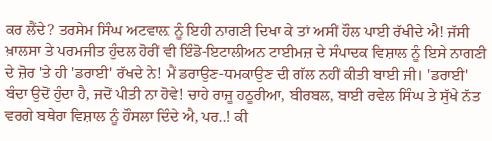ਕਰ ਲੈਂਦੇ? ਤਰਸੇਮ ਸਿੰਘ ਅਟਵਾਲ਼ ਨੂੰ ਇਹੀ ਨਾਗਣੀ ਦਿਖਾ ਕੇ ਤਾਂ ਅਸੀਂ ਹੌਲ ਪਾਈ ਰੱਖੀਦੇ ਐ! ਜੱਸੀ ਖ਼ਾਲਸਾ ਤੇ ਪਰਮਜੀਤ ਹੁੰਦਲ ਹੋਰੀਂ ਵੀ ਇੰਡੋ-ਇਟਾਲੀਅਨ ਟਾਈਮਜ਼ ਦੇ ਸੰਪਾਦਕ ਵਿਸ਼ਾਲ ਨੂੰ ਇਸੇ ਨਾਗਣੀ ਦੇ ਜ਼ੋਰ 'ਤੇ ਹੀ 'ਡਰਾਈ' ਰੱਖਦੇ ਨੇ! ਮੈਂ ਡਰਾਉਣ-ਧਮਕਾਉਣ ਦੀ ਗੱਲ ਨਹੀਂ ਕੀਤੀ ਬਾਈ ਜੀ। 'ਡਰਾਈ' ਬੰਦਾ ਉਦੋਂ ਹੁੰਦਾ ਹੈ, ਜਦੋਂ ਪੀਤੀ ਨਾ ਹੋਵੇ! ਚਾਹੇ ਰਾਜੂ ਹਠੂਰੀਆ, ਬੀਰਬਲ, ਬਾਈ ਰਵੇਲ ਸਿੰਘ ਤੇ ਸੁੱਖੇ ਨੱਤ ਵਰਗੇ ਬਥੇਰਾ ਵਿਸ਼ਾਲ ਨੂੰ ਹੌਸਲਾ ਦਿੰਦੇ ਐ, ਪਰ..! ਕੀ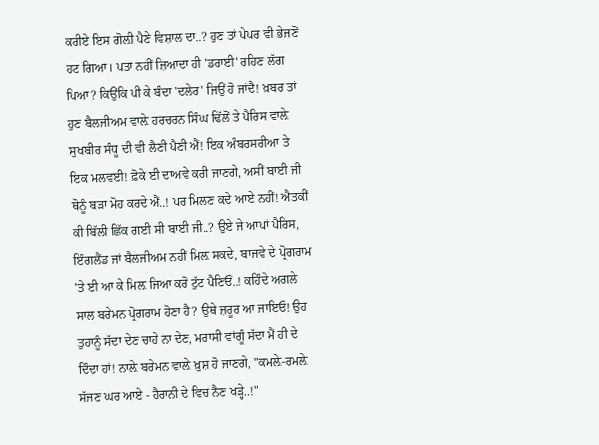ਕਰੀਏ ਇਸ ਗੋਲ਼ੀ ਪੈਣੇ ਵਿਸ਼ਾਲ ਦਾ..? ਹੁਣ ਤਾਂ ਪੇਪਰ ਵੀ ਭੇਜਣੋਂ ਹਟ ਗਿਆ। ਪਤਾ ਨਹੀਂ ਜ਼ਿਆਦਾ ਹੀ 'ਡਰਾਈ' ਰਹਿਣ ਲੱਗ ਪਿਆ? ਕਿਉਂਕਿ ਪੀ ਕੇ ਬੰਦਾ 'ਦਲੇਰ' ਜਿਉਂ ਹੋ ਜਾਂਦੈ! ਖ਼ਬਰ ਤਾਂ ਹੁਣ ਬੈਲਜੀਅਮ ਵਾਲ਼ੇ ਹਰਚਰਨ ਸਿੰਘ ਢਿੱਲੋਂ ਤੇ ਪੈਰਿਸ ਵਾਲ਼ੇ ਸੁਖਬੀਰ ਸੰਧੂ ਦੀ ਵੀ ਲੈਣੀ ਪੈਣੀ ਐਂ! ਇਕ ਅੰਬਰਸਰੀਆ ਤੇ ਇਕ ਮਲਵਈ! ਫ਼ੋਕੇ ਈ ਦਾਅਵੇ ਕਰੀ ਜਾਣਗੇ, ਅਸੀਂ ਬਾਈ ਜੀ ਥੋਨੂੰ ਬੜਾ ਮੋਹ ਕਰਦੇ ਐਂ..! ਪਰ ਮਿਲਣ ਕਦੇ ਆਏ ਨਹੀਂ! ਐਤਕੀਂ ਕੀ ਬਿੱਲੀ ਛਿੱਕ ਗਈ ਸੀ ਬਾਈ ਜੀ..? ਉਏ ਜੇ ਆਪਾਂ ਪੈਰਿਸ, ਇੰਗਲੈਂਡ ਜਾਂ ਬੈਲਜੀਅਮ ਨਹੀਂ ਮਿਲ਼ ਸਕਦੇ, ਬਾਜਵੇ ਦੇ ਪ੍ਰੋਗਰਾਮ 'ਤੇ ਈ ਆ ਕੇ ਮਿਲ਼ ਜਿਆ ਕਰੋ ਟੁੱਟ ਪੈਣਿਓਂ..! ਕਹਿੰਦੇ ਅਗਲੇ ਸਾਲ ਬਰੇਮਨ ਪ੍ਰੋਗਰਾਮ ਹੋਣਾ ਹੈ? ਉਥੇ ਜ਼ਰੂਰ ਆ ਜਾਇਓ! ਉਹ ਤੁਹਾਨੂੰ ਸੱਦਾ ਦੇਣ ਚਾਹੇ ਨਾ ਦੇਣ, ਮਰਾਸੀ ਵਾਂਗੂੰ ਸੱਦਾ ਮੈਂ ਹੀ ਦੇ ਦਿੰਦਾ ਹਾਂ! ਨਾਲ਼ੇ ਬਰੇਮਨ ਵਾਲ਼ੇ ਖ਼ੁਸ਼ ਹੋ ਜਾਣਗੇ, "ਕਮਲ਼ੇ-ਰਮਲ਼ੇ ਸੱਜਣ ਘਰ ਆਏ - ਹੈਰਾਨੀ ਦੇ ਵਿਚ ਨੈਣ ਖੜ੍ਹੇ..!"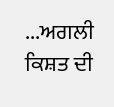...ਅਗਲੀ ਕਿਸ਼ਤ ਦੀ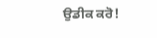ਉਡੀਕ ਕਰੋ!